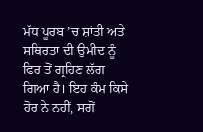ਮੱਧ ਪੂਰਬ ’ਚ ਸ਼ਾਂਤੀ ਅਤੇ ਸਥਿਰਤਾ ਦੀ ਉਮੀਦ ਨੂੰ ਫਿਰ ਤੋਂ ਗ੍ਰਹਿਣ ਲੱਗ ਗਿਆ ਹੈ। ਇਹ ਕੰਮ ਕਿਸੇ ਹੋਰ ਨੇ ਨਹੀਂ, ਸਗੋਂ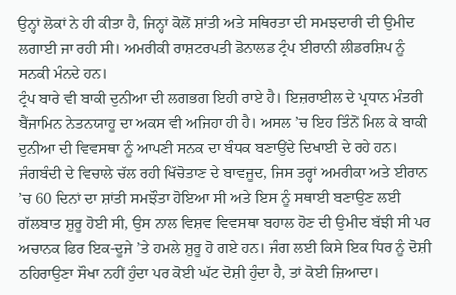ਉਨ੍ਹਾਂ ਲੋਕਾਂ ਨੇ ਹੀ ਕੀਤਾ ਹੈ, ਜਿਨ੍ਹਾਂ ਕੋਲੋਂ ਸ਼ਾਂਤੀ ਅਤੇ ਸਥਿਰਤਾ ਦੀ ਸਮਝਦਾਰੀ ਦੀ ਉਮੀਦ ਲਗਾਈ ਜਾ ਰਹੀ ਸੀ। ਅਮਰੀਕੀ ਰਾਸ਼ਟਰਪਤੀ ਡੋਨਾਲਡ ਟ੍ਰੰਪ ਈਰਾਨੀ ਲੀਡਰਸ਼ਿਪ ਨੂੰ ਸਨਕੀ ਮੰਨਦੇ ਹਨ।
ਟ੍ਰੰਪ ਬਾਰੇ ਵੀ ਬਾਕੀ ਦੁਨੀਆ ਦੀ ਲਗਭਗ ਇਹੀ ਰਾਏ ਹੈ। ਇਜ਼ਰਾਈਲ ਦੇ ਪ੍ਰਧਾਨ ਮੰਤਰੀ ਬੈਂਜਾਮਿਨ ਨੇਤਨਯਾਹੂ ਦਾ ਅਕਸ ਵੀ ਅਜਿਹਾ ਹੀ ਹੈ। ਅਸਲ ’ਚ ਇਹ ਤਿੰਨੋਂ ਮਿਲ ਕੇ ਬਾਕੀ ਦੁਨੀਆ ਦੀ ਵਿਵਸਥਾ ਨੂੰ ਆਪਣੀ ਸਨਕ ਦਾ ਬੰਧਕ ਬਣਾਉਂਦੇ ਦਿਖਾਈ ਦੇ ਰਹੇ ਹਨ। ਜੰਗਬੰਦੀ ਦੇ ਵਿਚਾਲੇ ਚੱਲ ਰਹੀ ਖਿੱਚੋਤਾਣ ਦੇ ਬਾਵਜੂਦ, ਜਿਸ ਤਰ੍ਹਾਂ ਅਮਰੀਕਾ ਅਤੇ ਈਰਾਨ ’ਚ 60 ਦਿਨਾਂ ਦਾ ਸ਼ਾਂਤੀ ਸਮਝੌਤਾ ਹੋਇਆ ਸੀ ਅਤੇ ਇਸ ਨੂੰ ਸਥਾਈ ਬਣਾਉਣ ਲਈ ਗੱਲਬਾਤ ਸ਼ੁਰੂ ਹੋਈ ਸੀ, ਉਸ ਨਾਲ ਵਿਸ਼ਵ ਵਿਵਸਥਾ ਬਹਾਲ ਹੋਣ ਦੀ ਉਮੀਦ ਬੱਝੀ ਸੀ ਪਰ ਅਚਾਨਕ ਫਿਰ ਇਕ-ਦੂਜੇ ’ਤੇ ਹਮਲੇ ਸ਼ੁਰੂ ਹੋ ਗਏ ਹਨ। ਜੰਗ ਲਈ ਕਿਸੇ ਇਕ ਧਿਰ ਨੂੰ ਦੋਸ਼ੀ ਠਹਿਰਾਉਣਾ ਸੌਖਾ ਨਹੀਂ ਹੁੰਦਾ ਪਰ ਕੋਈ ਘੱਟ ਦੋਸ਼ੀ ਹੁੰਦਾ ਹੈ, ਤਾਂ ਕੋਈ ਜ਼ਿਆਦਾ।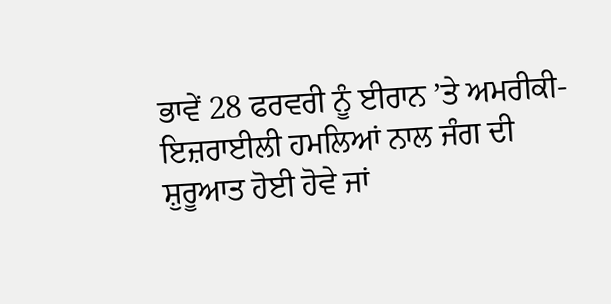ਭਾਵੇਂ 28 ਫਰਵਰੀ ਨੂੰ ਈਰਾਨ ’ਤੇ ਅਮਰੀਕੀ-ਇਜ਼ਰਾਈਲੀ ਹਮਲਿਆਂ ਨਾਲ ਜੰਗ ਦੀ ਸ਼ੁਰੂਆਤ ਹੋਈ ਹੋਵੇ ਜਾਂ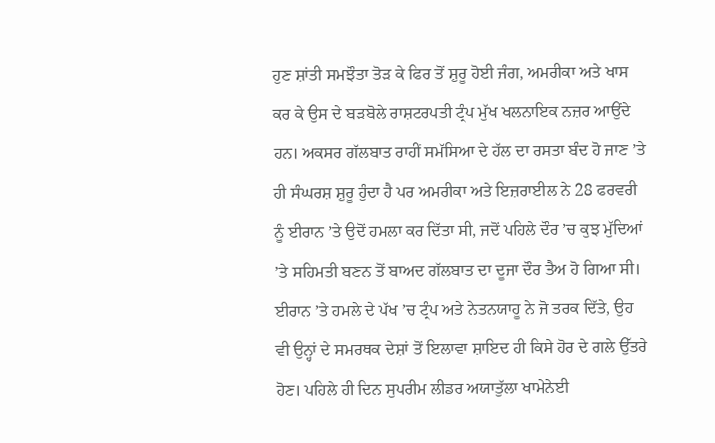ਹੁਣ ਸ਼ਾਂਤੀ ਸਮਝੌਤਾ ਤੋੜ ਕੇ ਫਿਰ ਤੋਂ ਸ਼ੁਰੂ ਹੋਈ ਜੰਗ, ਅਮਰੀਕਾ ਅਤੇ ਖਾਸ ਕਰ ਕੇ ਉਸ ਦੇ ਬੜਬੋਲੇ ਰਾਸ਼ਟਰਪਤੀ ਟ੍ਰੰਪ ਮੁੱਖ ਖਲਨਾਇਕ ਨਜ਼ਰ ਆਉਂਦੇ ਹਨ। ਅਕਸਰ ਗੱਲਬਾਤ ਰਾਹੀਂ ਸਮੱਸਿਆ ਦੇ ਹੱਲ ਦਾ ਰਸਤਾ ਬੰਦ ਹੋ ਜਾਣ ’ਤੇ ਹੀ ਸੰਘਰਸ਼ ਸ਼ੁਰੂ ਹੁੰਦਾ ਹੈ ਪਰ ਅਮਰੀਕਾ ਅਤੇ ਇਜ਼ਰਾਈਲ ਨੇ 28 ਫਰਵਰੀ ਨੂੰ ਈਰਾਨ ’ਤੇ ਉਦੋਂ ਹਮਲਾ ਕਰ ਦਿੱਤਾ ਸੀ, ਜਦੋਂ ਪਹਿਲੇ ਦੌਰ ’ਚ ਕੁਝ ਮੁੱਦਿਆਂ ’ਤੇ ਸਹਿਮਤੀ ਬਣਨ ਤੋਂ ਬਾਅਦ ਗੱਲਬਾਤ ਦਾ ਦੂਜਾ ਦੌਰ ਤੈਅ ਹੋ ਗਿਆ ਸੀ।
ਈਰਾਨ ’ਤੇ ਹਮਲੇ ਦੇ ਪੱਖ ’ਚ ਟ੍ਰੰਪ ਅਤੇ ਨੇਤਨਯਾਹੂ ਨੇ ਜੋ ਤਰਕ ਦਿੱਤੇ, ਉਹ ਵੀ ਉਨ੍ਹਾਂ ਦੇ ਸਮਰਥਕ ਦੇਸ਼ਾਂ ਤੋਂ ਇਲਾਵਾ ਸ਼ਾਇਦ ਹੀ ਕਿਸੇ ਹੋਰ ਦੇ ਗਲੇ ਉੱਤਰੇ ਹੋਣ। ਪਹਿਲੇ ਹੀ ਦਿਨ ਸੁਪਰੀਮ ਲੀਡਰ ਅਯਾਤੁੱਲਾ ਖਾਮੇਨੇਈ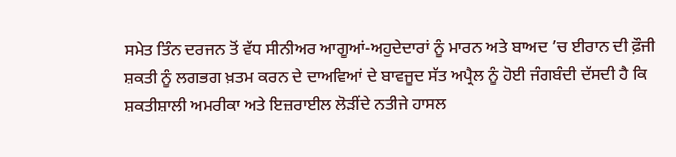ਸਮੇਤ ਤਿੰਨ ਦਰਜਨ ਤੋਂ ਵੱਧ ਸੀਨੀਅਰ ਆਗੂਆਂ-ਅਹੁਦੇਦਾਰਾਂ ਨੂੰ ਮਾਰਨ ਅਤੇ ਬਾਅਦ ’ਚ ਈਰਾਨ ਦੀ ਫ਼ੌਜੀ ਸ਼ਕਤੀ ਨੂੰ ਲਗਭਗ ਖ਼ਤਮ ਕਰਨ ਦੇ ਦਾਅਵਿਆਂ ਦੇ ਬਾਵਜੂਦ ਸੱਤ ਅਪ੍ਰੈਲ ਨੂੰ ਹੋਈ ਜੰਗਬੰਦੀ ਦੱਸਦੀ ਹੈ ਕਿ ਸ਼ਕਤੀਸ਼ਾਲੀ ਅਮਰੀਕਾ ਅਤੇ ਇਜ਼ਰਾਈਲ ਲੋੜੀਂਦੇ ਨਤੀਜੇ ਹਾਸਲ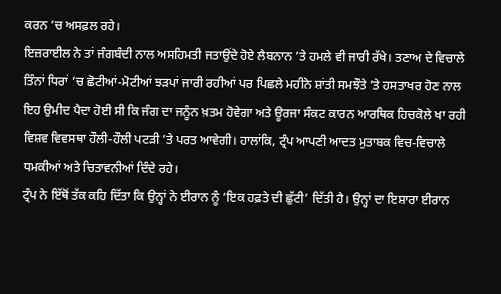ਕਰਨ ’ਚ ਅਸਫ਼ਲ ਰਹੇ।
ਇਜ਼ਰਾਈਲ ਨੇ ਤਾਂ ਜੰਗਬੰਦੀ ਨਾਲ ਅਸਹਿਮਤੀ ਜਤਾਉਂਦੇ ਹੋਏ ਲੈਬਨਾਨ ’ਤੇ ਹਮਲੇ ਵੀ ਜਾਰੀ ਰੱਖੇ। ਤਣਾਅ ਦੇ ਵਿਚਾਲੇ ਤਿੰਨਾਂ ਧਿਰਾਂ ’ਚ ਛੋਟੀਆਂ-ਮੋਟੀਆਂ ਝੜਪਾਂ ਜਾਰੀ ਰਹੀਆਂ ਪਰ ਪਿਛਲੇ ਮਹੀਨੇ ਸ਼ਾਂਤੀ ਸਮਝੌਤੇ ’ਤੇ ਹਸਤਾਖਰ ਹੋਣ ਨਾਲ ਇਹ ਉਮੀਦ ਪੈਦਾ ਹੋਈ ਸੀ ਕਿ ਜੰਗ ਦਾ ਜਨੂੰਨ ਖ਼ਤਮ ਹੋਵੇਗਾ ਅਤੇ ਊਰਜਾ ਸੰਕਟ ਕਾਰਨ ਆਰਥਿਕ ਹਿਚਕੋਲੇ ਖਾ ਰਹੀ ਵਿਸ਼ਵ ਵਿਵਸਥਾ ਹੌਲੀ-ਹੌਲੀ ਪਟੜੀ ’ਤੇ ਪਰਤ ਆਵੇਗੀ। ਹਾਲਾਂਕਿ, ਟ੍ਰੰਪ ਆਪਣੀ ਆਦਤ ਮੁਤਾਬਕ ਵਿਚ-ਵਿਚਾਲੇ ਧਮਕੀਆਂ ਅਤੇ ਚਿਤਾਵਨੀਆਂ ਦਿੰਦੇ ਰਹੇ।
ਟ੍ਰੰਪ ਨੇ ਇੱਥੋਂ ਤੱਕ ਕਹਿ ਦਿੱਤਾ ਕਿ ਉਨ੍ਹਾਂ ਨੇ ਈਰਾਨ ਨੂੰ ‘ਇਕ ਹਫ਼ਤੇ ਦੀ ਛੁੱਟੀ’ ਦਿੱਤੀ ਹੈ। ਉਨ੍ਹਾਂ ਦਾ ਇਸ਼ਾਰਾ ਈਰਾਨ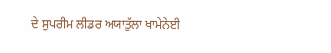ਦੇ ਸੁਪਰੀਮ ਲੀਡਰ ਅਯਾਤੁੱਲਾ ਖਾਮੇਨੇਈ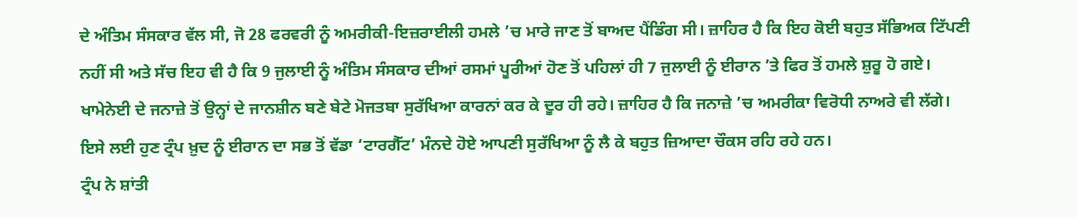ਦੇ ਅੰਤਿਮ ਸੰਸਕਾਰ ਵੱਲ ਸੀ, ਜੋ 28 ਫਰਵਰੀ ਨੂੰ ਅਮਰੀਕੀ-ਇਜ਼ਰਾਈਲੀ ਹਮਲੇ ’ਚ ਮਾਰੇ ਜਾਣ ਤੋਂ ਬਾਅਦ ਪੈਂਡਿੰਗ ਸੀ। ਜ਼ਾਹਿਰ ਹੈ ਕਿ ਇਹ ਕੋਈ ਬਹੁਤ ਸੱਭਿਅਕ ਟਿੱਪਣੀ ਨਹੀਂ ਸੀ ਅਤੇ ਸੱਚ ਇਹ ਵੀ ਹੈ ਕਿ 9 ਜੁਲਾਈ ਨੂੰ ਅੰਤਿਮ ਸੰਸਕਾਰ ਦੀਆਂ ਰਸਮਾਂ ਪੂਰੀਆਂ ਹੋਣ ਤੋਂ ਪਹਿਲਾਂ ਹੀ 7 ਜੁਲਾਈ ਨੂੰ ਈਰਾਨ ’ਤੇ ਫਿਰ ਤੋਂ ਹਮਲੇ ਸ਼ੁਰੂ ਹੋ ਗਏ।
ਖਾਮੇਨੇਈ ਦੇ ਜਨਾਜ਼ੇ ਤੋਂ ਉਨ੍ਹਾਂ ਦੇ ਜਾਨਸ਼ੀਨ ਬਣੇ ਬੇਟੇ ਮੋਜਤਬਾ ਸੁਰੱਖਿਆ ਕਾਰਨਾਂ ਕਰ ਕੇ ਦੂਰ ਹੀ ਰਹੇ। ਜ਼ਾਹਿਰ ਹੈ ਕਿ ਜਨਾਜ਼ੇ ’ਚ ਅਮਰੀਕਾ ਵਿਰੋਧੀ ਨਾਅਰੇ ਵੀ ਲੱਗੇ। ਇਸੇ ਲਈ ਹੁਣ ਟ੍ਰੰਪ ਖ਼ੁਦ ਨੂੰ ਈਰਾਨ ਦਾ ਸਭ ਤੋਂ ਵੱਡਾ ‘ਟਾਰਗੈੱਟ’ ਮੰਨਦੇ ਹੋਏ ਆਪਣੀ ਸੁਰੱਖਿਆ ਨੂੰ ਲੈ ਕੇ ਬਹੁਤ ਜ਼ਿਆਦਾ ਚੌਕਸ ਰਹਿ ਰਹੇ ਹਨ।
ਟ੍ਰੰਪ ਨੇ ਸ਼ਾਂਤੀ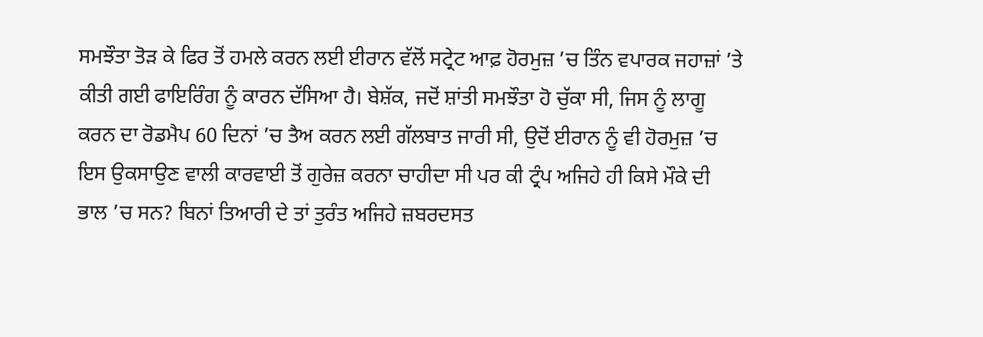ਸਮਝੌਤਾ ਤੋੜ ਕੇ ਫਿਰ ਤੋਂ ਹਮਲੇ ਕਰਨ ਲਈ ਈਰਾਨ ਵੱਲੋਂ ਸਟ੍ਰੇਟ ਆਫ਼ ਹੋਰਮੁਜ਼ ’ਚ ਤਿੰਨ ਵਪਾਰਕ ਜਹਾਜ਼ਾਂ ’ਤੇ ਕੀਤੀ ਗਈ ਫਾਇਰਿੰਗ ਨੂੰ ਕਾਰਨ ਦੱਸਿਆ ਹੈ। ਬੇਸ਼ੱਕ, ਜਦੋਂ ਸ਼ਾਂਤੀ ਸਮਝੌਤਾ ਹੋ ਚੁੱਕਾ ਸੀ, ਜਿਸ ਨੂੰ ਲਾਗੂ ਕਰਨ ਦਾ ਰੋਡਮੈਪ 60 ਦਿਨਾਂ ’ਚ ਤੈਅ ਕਰਨ ਲਈ ਗੱਲਬਾਤ ਜਾਰੀ ਸੀ, ਉਦੋਂ ਈਰਾਨ ਨੂੰ ਵੀ ਹੋਰਮੁਜ਼ ’ਚ ਇਸ ਉਕਸਾਉਣ ਵਾਲੀ ਕਾਰਵਾਈ ਤੋਂ ਗੁਰੇਜ਼ ਕਰਨਾ ਚਾਹੀਦਾ ਸੀ ਪਰ ਕੀ ਟ੍ਰੰਪ ਅਜਿਹੇ ਹੀ ਕਿਸੇ ਮੌਕੇ ਦੀ ਭਾਲ ’ਚ ਸਨ? ਬਿਨਾਂ ਤਿਆਰੀ ਦੇ ਤਾਂ ਤੁਰੰਤ ਅਜਿਹੇ ਜ਼ਬਰਦਸਤ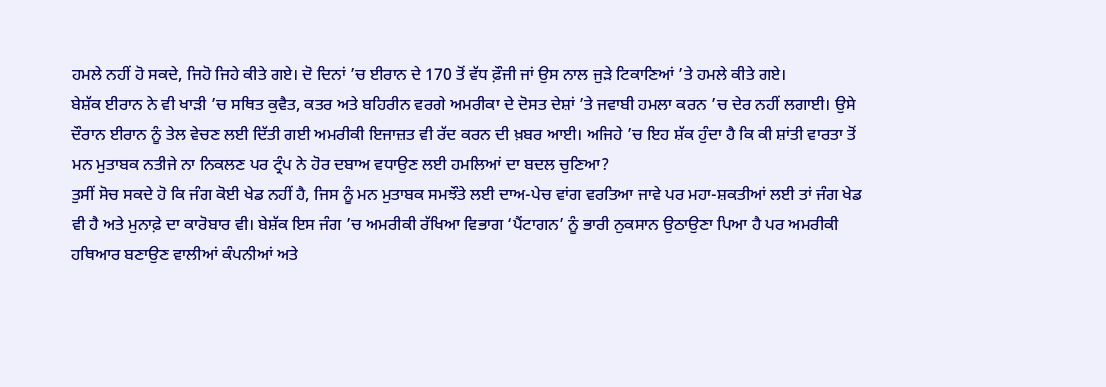ਹਮਲੇ ਨਹੀਂ ਹੋ ਸਕਦੇ, ਜਿਹੋ ਜਿਹੇ ਕੀਤੇ ਗਏ। ਦੋ ਦਿਨਾਂ ’ਚ ਈਰਾਨ ਦੇ 170 ਤੋਂ ਵੱਧ ਫ਼ੌਜੀ ਜਾਂ ਉਸ ਨਾਲ ਜੁੜੇ ਟਿਕਾਣਿਆਂ ’ਤੇ ਹਮਲੇ ਕੀਤੇ ਗਏ।
ਬੇਸ਼ੱਕ ਈਰਾਨ ਨੇ ਵੀ ਖਾੜੀ ’ਚ ਸਥਿਤ ਕੁਵੈਤ, ਕਤਰ ਅਤੇ ਬਹਿਰੀਨ ਵਰਗੇ ਅਮਰੀਕਾ ਦੇ ਦੋਸਤ ਦੇਸ਼ਾਂ ’ਤੇ ਜਵਾਬੀ ਹਮਲਾ ਕਰਨ ’ਚ ਦੇਰ ਨਹੀਂ ਲਗਾਈ। ਉਸੇ ਦੌਰਾਨ ਈਰਾਨ ਨੂੰ ਤੇਲ ਵੇਚਣ ਲਈ ਦਿੱਤੀ ਗਈ ਅਮਰੀਕੀ ਇਜਾਜ਼ਤ ਵੀ ਰੱਦ ਕਰਨ ਦੀ ਖ਼ਬਰ ਆਈ। ਅਜਿਹੇ ’ਚ ਇਹ ਸ਼ੱਕ ਹੁੰਦਾ ਹੈ ਕਿ ਕੀ ਸ਼ਾਂਤੀ ਵਾਰਤਾ ਤੋਂ ਮਨ ਮੁਤਾਬਕ ਨਤੀਜੇ ਨਾ ਨਿਕਲਣ ਪਰ ਟ੍ਰੰਪ ਨੇ ਹੋਰ ਦਬਾਅ ਵਧਾਉਣ ਲਈ ਹਮਲਿਆਂ ਦਾ ਬਦਲ ਚੁਣਿਆ?
ਤੁਸੀਂ ਸੋਚ ਸਕਦੇ ਹੋ ਕਿ ਜੰਗ ਕੋਈ ਖੇਡ ਨਹੀਂ ਹੈ, ਜਿਸ ਨੂੰ ਮਨ ਮੁਤਾਬਕ ਸਮਝੌਤੇ ਲਈ ਦਾਅ-ਪੇਚ ਵਾਂਗ ਵਰਤਿਆ ਜਾਵੇ ਪਰ ਮਹਾ-ਸ਼ਕਤੀਆਂ ਲਈ ਤਾਂ ਜੰਗ ਖੇਡ ਵੀ ਹੈ ਅਤੇ ਮੁਨਾਫ਼ੇ ਦਾ ਕਾਰੋਬਾਰ ਵੀ। ਬੇਸ਼ੱਕ ਇਸ ਜੰਗ ’ਚ ਅਮਰੀਕੀ ਰੱਖਿਆ ਵਿਭਾਗ ‘ਪੈਂਟਾਗਨ’ ਨੂੰ ਭਾਰੀ ਨੁਕਸਾਨ ਉਠਾਉਣਾ ਪਿਆ ਹੈ ਪਰ ਅਮਰੀਕੀ ਹਥਿਆਰ ਬਣਾਉਣ ਵਾਲੀਆਂ ਕੰਪਨੀਆਂ ਅਤੇ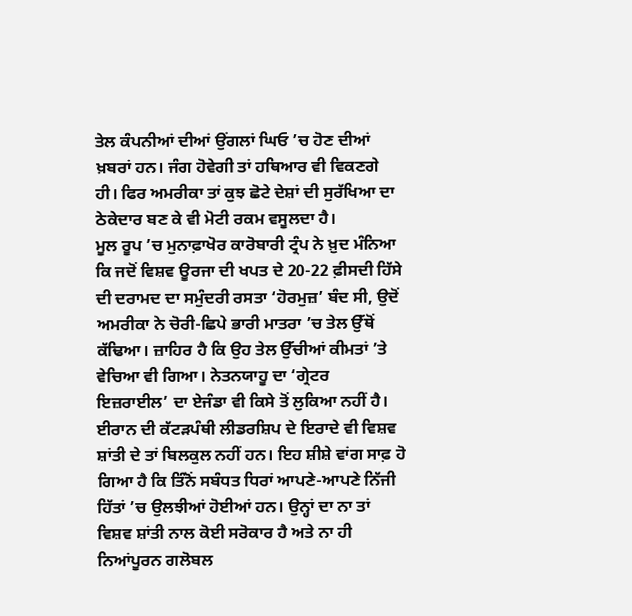ਤੇਲ ਕੰਪਨੀਆਂ ਦੀਆਂ ਉਂਗਲਾਂ ਘਿਓ ’ਚ ਹੋਣ ਦੀਆਂ ਖ਼ਬਰਾਂ ਹਨ। ਜੰਗ ਹੋਵੇਗੀ ਤਾਂ ਹਥਿਆਰ ਵੀ ਵਿਕਣਗੇ ਹੀ। ਫਿਰ ਅਮਰੀਕਾ ਤਾਂ ਕੁਝ ਛੋਟੇ ਦੇਸ਼ਾਂ ਦੀ ਸੁਰੱਖਿਆ ਦਾ ਠੇਕੇਦਾਰ ਬਣ ਕੇ ਵੀ ਮੋਟੀ ਰਕਮ ਵਸੂਲਦਾ ਹੈ।
ਮੂਲ ਰੂਪ ’ਚ ਮੁਨਾਫ਼ਾਖੋਰ ਕਾਰੋਬਾਰੀ ਟ੍ਰੰਪ ਨੇ ਖ਼ੁਦ ਮੰਨਿਆ ਕਿ ਜਦੋਂ ਵਿਸ਼ਵ ਊਰਜਾ ਦੀ ਖਪਤ ਦੇ 20-22 ਫ਼ੀਸਦੀ ਹਿੱਸੇ ਦੀ ਦਰਾਮਦ ਦਾ ਸਮੁੰਦਰੀ ਰਸਤਾ ‘ਹੋਰਮੁਜ਼’ ਬੰਦ ਸੀ, ਉਦੋਂ ਅਮਰੀਕਾ ਨੇ ਚੋਰੀ-ਛਿਪੇ ਭਾਰੀ ਮਾਤਰਾ ’ਚ ਤੇਲ ਉੱਥੋਂ ਕੱਢਿਆ। ਜ਼ਾਹਿਰ ਹੈ ਕਿ ਉਹ ਤੇਲ ਉੱਚੀਆਂ ਕੀਮਤਾਂ ’ਤੇ ਵੇਚਿਆ ਵੀ ਗਿਆ। ਨੇਤਨਯਾਹੂ ਦਾ ‘ਗ੍ਰੇਟਰ ਇਜ਼ਰਾਈਲ’ ਦਾ ਏਜੰਡਾ ਵੀ ਕਿਸੇ ਤੋਂ ਲੁਕਿਆ ਨਹੀਂ ਹੈ।
ਈਰਾਨ ਦੀ ਕੱਟੜਪੰਥੀ ਲੀਡਰਸ਼ਿਪ ਦੇ ਇਰਾਦੇ ਵੀ ਵਿਸ਼ਵ ਸ਼ਾਂਤੀ ਦੇ ਤਾਂ ਬਿਲਕੁਲ ਨਹੀਂ ਹਨ। ਇਹ ਸ਼ੀਸ਼ੇ ਵਾਂਗ ਸਾਫ਼ ਹੋ ਗਿਆ ਹੈ ਕਿ ਤਿੰਨੋਂ ਸਬੰਧਤ ਧਿਰਾਂ ਆਪਣੇ-ਆਪਣੇ ਨਿੱਜੀ ਹਿੱਤਾਂ ’ਚ ਉਲਝੀਆਂ ਹੋਈਆਂ ਹਨ। ਉਨ੍ਹਾਂ ਦਾ ਨਾ ਤਾਂ ਵਿਸ਼ਵ ਸ਼ਾਂਤੀ ਨਾਲ ਕੋਈ ਸਰੋਕਾਰ ਹੈ ਅਤੇ ਨਾ ਹੀ ਨਿਆਂਪੂਰਨ ਗਲੋਬਲ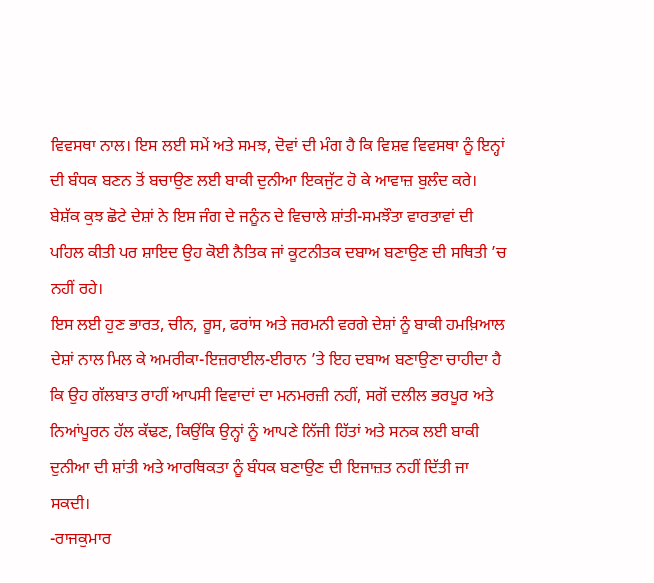ਵਿਵਸਥਾ ਨਾਲ। ਇਸ ਲਈ ਸਮੇਂ ਅਤੇ ਸਮਝ, ਦੋਵਾਂ ਦੀ ਮੰਗ ਹੈ ਕਿ ਵਿਸ਼ਵ ਵਿਵਸਥਾ ਨੂੰ ਇਨ੍ਹਾਂ ਦੀ ਬੰਧਕ ਬਣਨ ਤੋਂ ਬਚਾਉਣ ਲਈ ਬਾਕੀ ਦੁਨੀਆ ਇਕਜੁੱਟ ਹੋ ਕੇ ਆਵਾਜ਼ ਬੁਲੰਦ ਕਰੇ।
ਬੇਸ਼ੱਕ ਕੁਝ ਛੋਟੇ ਦੇਸ਼ਾਂ ਨੇ ਇਸ ਜੰਗ ਦੇ ਜਨੂੰਨ ਦੇ ਵਿਚਾਲੇ ਸ਼ਾਂਤੀ-ਸਮਝੌਤਾ ਵਾਰਤਾਵਾਂ ਦੀ ਪਹਿਲ ਕੀਤੀ ਪਰ ਸ਼ਾਇਦ ਉਹ ਕੋਈ ਨੈਤਿਕ ਜਾਂ ਕੂਟਨੀਤਕ ਦਬਾਅ ਬਣਾਉਣ ਦੀ ਸਥਿਤੀ ’ਚ ਨਹੀਂ ਰਹੇ।
ਇਸ ਲਈ ਹੁਣ ਭਾਰਤ, ਚੀਨ, ਰੂਸ, ਫਰਾਂਸ ਅਤੇ ਜਰਮਨੀ ਵਰਗੇ ਦੇਸ਼ਾਂ ਨੂੰ ਬਾਕੀ ਹਮਖ਼ਿਆਲ ਦੇਸ਼ਾਂ ਨਾਲ ਮਿਲ ਕੇ ਅਮਰੀਕਾ-ਇਜ਼ਰਾਈਲ-ਈਰਾਨ ’ਤੇ ਇਹ ਦਬਾਅ ਬਣਾਉਣਾ ਚਾਹੀਦਾ ਹੈ ਕਿ ਉਹ ਗੱਲਬਾਤ ਰਾਹੀਂ ਆਪਸੀ ਵਿਵਾਦਾਂ ਦਾ ਮਨਮਰਜ਼ੀ ਨਹੀਂ, ਸਗੋਂ ਦਲੀਲ ਭਰਪੂਰ ਅਤੇ ਨਿਆਂਪੂਰਨ ਹੱਲ ਕੱਢਣ, ਕਿਉਂਕਿ ਉਨ੍ਹਾਂ ਨੂੰ ਆਪਣੇ ਨਿੱਜੀ ਹਿੱਤਾਂ ਅਤੇ ਸਨਕ ਲਈ ਬਾਕੀ ਦੁਨੀਆ ਦੀ ਸ਼ਾਂਤੀ ਅਤੇ ਆਰਥਿਕਤਾ ਨੂੰ ਬੰਧਕ ਬਣਾਉਣ ਦੀ ਇਜਾਜ਼ਤ ਨਹੀਂ ਦਿੱਤੀ ਜਾ ਸਕਦੀ।
-ਰਾਜਕੁਮਾਰ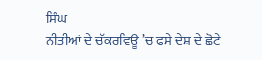ਸਿੰਘ
ਨੀਤੀਆਂ ਦੇ ਚੱਕਰਵਿਊ ’ਚ ਫਸੇ ਦੇਸ਼ ਦੇ ਛੋਟੇ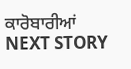ਕਾਰੋਬਾਰੀਆਂ
NEXT STORY